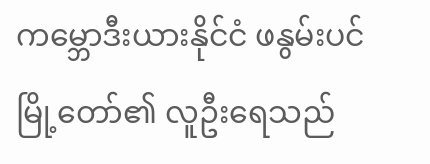ကမ္ဘောဒီးယားနိုင်ငံ ဖနွမ်းပင်မြို့တော်၏ လူဦးရေသည်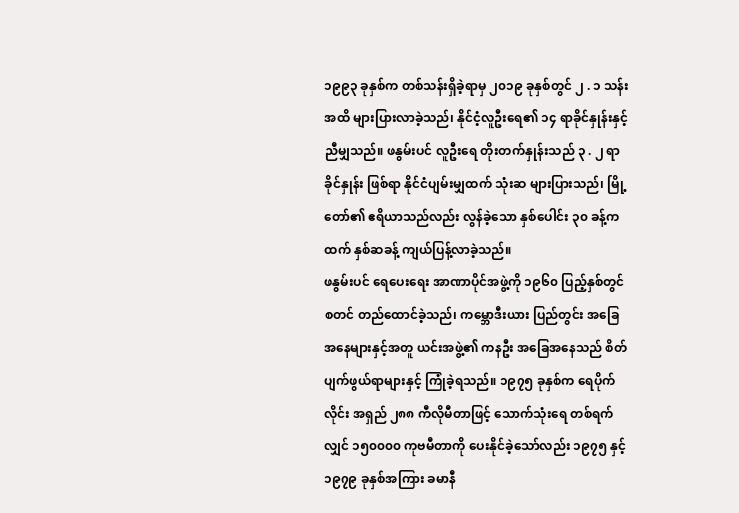၁၉၉၃ ခုနှစ်က တစ်သန်းရှိခဲ့ရာမှ ၂၀၁၉ ခုနှစ်တွင် ၂ . ၁ သန်းအထိ များပြားလာခဲ့သည်၊ နိုင်ငံ့လူဦးရေ၏ ၁၄ ရာခိုင်နှုန်းနှင့် ညီမျှသည်။ ဖနွမ်းပင် လူဦးရေ တိုးတက်နှုန်းသည် ၃ . ၂ ရာခိုင်နှုန်း ဖြစ်ရာ နိုင်ငံပျမ်းမျှထက် သုံးဆ များပြားသည်၊ မြို့တော်၏ ဧရိယာသည်လည်း လွန်ခဲ့သော နှစ်ပေါင်း ၃၀ ခန့်ကထက် နှစ်ဆခန့် ကျယ်ပြန့်လာခဲ့သည်။
ဖနွမ်းပင် ရေပေးရေး အာဏာပိုင်အဖွဲ့ကို ၁၉၆၀ ပြည့်နှစ်တွင် စတင် တည်ထောင်ခဲ့သည်၊ ကမ္ဘောဒီးယား ပြည်တွင်း အခြေအနေများနှင့်အတူ ယင်းအဖွဲ့၏ ကနဦး အခြေအနေသည် စိတ်ပျက်ဖွယ်ရာများနှင့် ကြုံခဲ့ရသည်။ ၁၉၇၅ ခုနှစ်က ရေပိုက်လိုင်း အရှည် ၂၈၈ ကီလိုမီတာဖြင့် သောက်သုံးရေ တစ်ရက်လျှင် ၁၅၀၀၀၀ ကုဗမီတာကို ပေးနိုင်ခဲ့သော်လည်း ၁၉၇၅ နှင့် ၁၉၇၉ ခုနှစ်အကြား ခမာနီ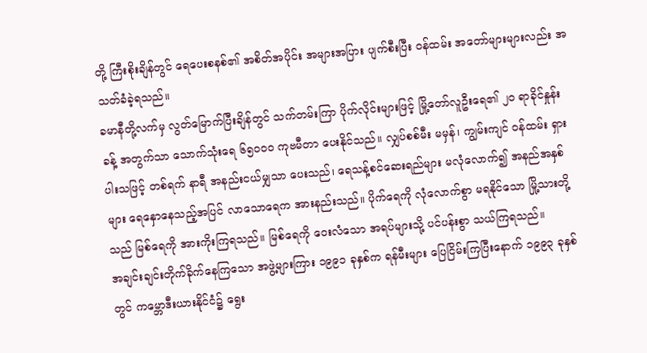တို့ ကြီးစိုးချိန်တွင် ရေပေးစနစ်၏ အစိတ်အပိုင်း အများအပြား ပျက်စီးပြီး ဝန်ထမ်း အတော်များများလည်း အသတ်ခံခဲ့ရသည်။
ခမာနီတို့လက်မှ လွတ်မြောက်ပြီးချိန်တွင် သက်တမ်းကြာ ပိုက်လိုင်းများဖြင့် မြို့တော်လူဦးရေ၏ ၂၀ ရာခိုင်နှုန်းခန့် အတွက်သာ သောက်သုံးရေ ၆၅၀၀၀ ကုဗမီတာ ပေးနိုင်သည်။ လျှပ်စစ်မီး မမှန်၊ ကျွမ်းကျင် ဝန်ထမ်း ရှားပါးသဖြင့် တစ်ရက် နာရီ အနည်းငယ်မျှသာ ပေးသည်၊ ရေသန့်စင်ဆေးရည်များ မလုံလောက်၍ အနည်အနှစ်များ ရေနှောနေသည့်အပြင် လာသောရေက အားနည်းသည်။ ပိုက်ရေကို လုံလောက်စွာ မရနိုင်သော မြို့သားတို့သည် မြစ်ရေကို အားကိုးကြရသည်။ မြစ်ရေကို ဝေးလံသော အရပ်များသို့ ပင်ပန်းစွာ သယ်ကြရသည်။
အချင်းချင်းတိုက်ခိုက်နေကြသော အဖွဲ့များကြား ၁၉၉၁ ခုနှစ်က ရန်မီးများ ပြေငြိမ်းကြပြီးနောက် ၁၉၉၃ ခုနှစ်တွင် ကမ္ဘောဒီးယားနိုင်ငံ၌ ရွေး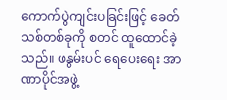ကောက်ပွဲကျင်းပခြင်းဖြင့် ခေတ်သစ်တစ်ခုကို စတင် ထူထောင်ခဲ့သည်။ ဖနွမ်းပင် ရေပေးရေး အာဏာပိုင်အဖွဲ့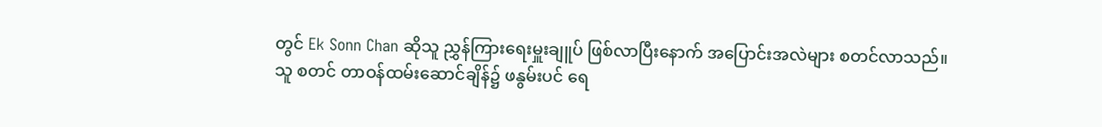တွင် Ek Sonn Chan ဆိုသူ ညွှန်ကြားရေးမှူးချူပ် ဖြစ်လာပြီးနောက် အပြောင်းအလဲများ စတင်လာသည်။
သူ စတင် တာဝန်ထမ်းဆောင်ချိန်၌ ဖနွမ်းပင် ရေ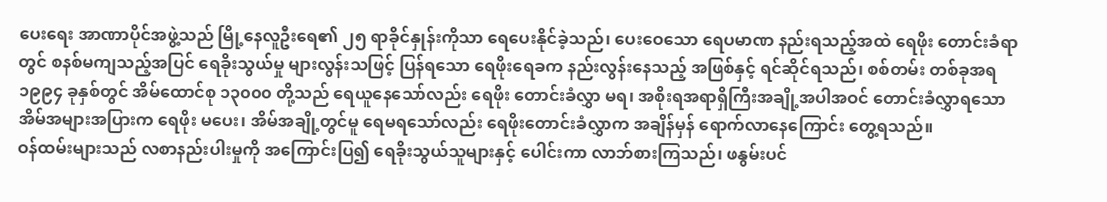ပေးရေး အာဏာပိုင်အဖွဲ့သည် မြို့နေလူဦးရေ၏ ၂၅ ရာခိုင်နှုန်းကိုသာ ရေပေးနိုင်ခဲ့သည်၊ ပေးဝေသော ရေပမာဏ နည်းရသည့်အထဲ ရေဖိုး တောင်းခံရာတွင် စနစ်မကျသည့်အပြင် ရေခိုးသွယ်မှု များလွန်းသဖြင့် ပြန်ရသော ရေဖိုးရေခက နည်းလွန်းနေသည့် အဖြစ်နှင့် ရင်ဆိုင်ရသည်၊ စစ်တမ်း တစ်ခုအရ ၁၉၉၄ ခုနှစ်တွင် အိမ်ထောင်စု ၁၃၀၀၀ တို့သည် ရေယူနေသော်လည်း ရေဖိုး တောင်းခံလွှာ မရ၊ အစိုးရအရာရှိကြီးအချို့အပါအဝင် တောင်းခံလွှာရသော အိမ်အများအပြားက ရေဖိုး မပေး၊ အိမ်အချို့တွင်မူ ရေမရသော်လည်း ရေဖိုးတောင်းခံလွှာက အချိန်မှန် ရောက်လာနေကြောင်း တွေ့ရသည်။
ဝန်ထမ်းများသည် လစာနည်းပါးမှုကို အကြောင်းပြ၍ ရေခိုးသွယ်သူများနှင့် ပေါင်းကာ လာဘ်စားကြသည်၊ ဖနွမ်းပင်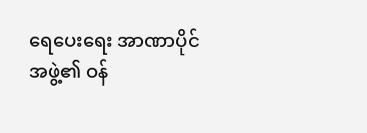ရေပေးရေး အာဏာပိုင်အဖွဲ့၏ ဝန်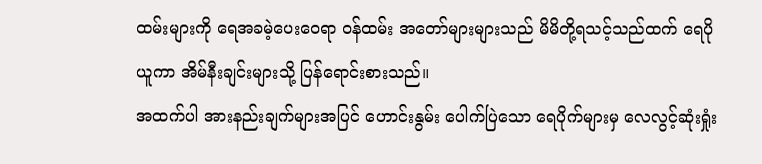ထမ်းများကို ရေအခမဲ့ပေးဝေရာ ဝန်ထမ်း အတော်များများသည် မိမိတို့ရသင့်သည်ထက် ရေပိုယူကာ အိမ်နီးချင်းများသို့ ပြန်ရောင်းစားသည်။
အထက်ပါ အားနည်းချက်များအပြင် ဟောင်းနွမ်း ပေါက်ပြဲသော ရေပိုက်များမှ လေလွင့်ဆုံးရှုံး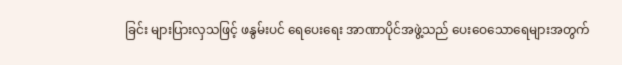ခြင်း များပြားလှသဖြင့် ဖနွမ်းပင် ရေပေးရေး အာဏာပိုင်အဖွဲ့သည် ပေးဝေသောရေများအတွက်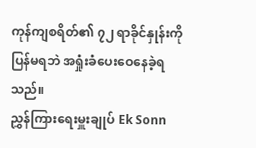ကုန်ကျစရိတ်၏ ၇၂ ရာခိုင်နှုန်းကို ပြန်မရဘဲ အရှုံးခံပေးဝေနေခဲ့ရသည်။
ညွှန်ကြားရေးမှူးချုပ် Ek Sonn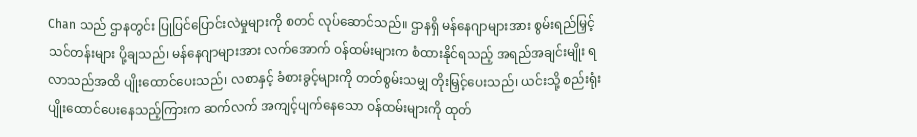Chan သည် ဌာနတွင်း ပြုပြင်ပြောင်းလဲမှုများကို စတင် လုပ်ဆောင်သည်။ ဌာနရှိ မန်နေဂျာများအား စွမ်းရည်မြှင့် သင်တန်းများ ပို့ချသည်၊ မန်နေဂျာများအား လက်အောက် ဝန်ထမ်းများက စံထားနိုင်ရသည့် အရည်အချင်းမျိုး ရလာသည်အထိ ပျိုးထောင်ပေးသည်၊ လစာနှင့် ခံစားခွင့်များကို တတ်စွမ်းသမျှ တိုးမြှင့်ပေးသည်၊ ယင်းသို့ စည်းရုံး ပျိုးထောင်ပေးနေသည့်ကြားက ဆက်လက် အကျင့်ပျက်နေသော ဝန်ထမ်းများကို ထုတ်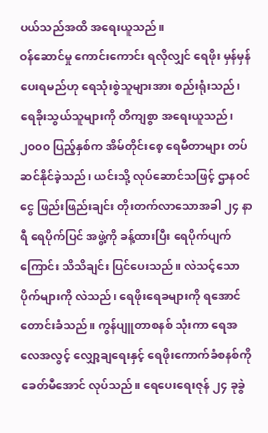ပယ်သည်အထိ အရေးယူသည်။
ဝန်ဆောင်မှု ကောင်းကောင်း ရလိုလျှင် ရေဖိုး မှန်မှန်ပေးရမည်ဟု ရေသုံးစွဲသူများအား စည်းရုံးသည်၊ ရေခိုးသွယ်သူများကို တိကျစွာ အရေးယူသည်၊ ၂၀၀၀ ပြည့်နှစ်က အိမ်တိုင်းစေ့ ရေမီတာများ တပ်ဆင်နိုင်ခဲ့သည်၊ ယင်းသို့ လုပ်ဆောင်သဖြင့် ဌာနဝင်ငွေ ဖြည်းဖြည်းချင်း တိုးတက်လာသောအခါ ၂၄ နာရီ ရေပိုက်ပြင် အဖွဲ့ကို ခန့်ထားပြီး ရေပိုက်ပျက်ကြောင်း သိသိချင်း ပြင်ပေးသည်။ လဲသင့်သော ပိုက်များကို လဲသည်၊ ရေဖိုးရေခများကို ရအောင် တောင်းခံသည်။ ကွန်ပျူတာစနစ် သုံးကာ ရေအလေအလွင့် လျှော့ချရေးနှင့် ရေဖိုးကောက်ခံစနစ်ကို ခေတ်မီအောင် လုပ်သည်။ ရေပေးရေးဇုန် ၂၄ ခုခွဲ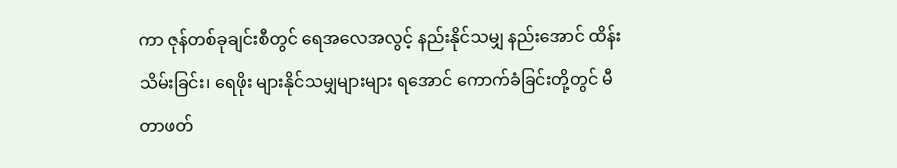ကာ ဇုန်တစ်ခုချင်းစီတွင် ရေအလေအလွင့် နည်းနိုင်သမျှ နည်းအောင် ထိန်းသိမ်းခြင်း၊ ရေဖိုး များနိုင်သမျှများများ ရအောင် ကောက်ခံခြင်းတို့တွင် မီတာဖတ်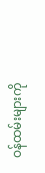ဝန်ထမ်းများကို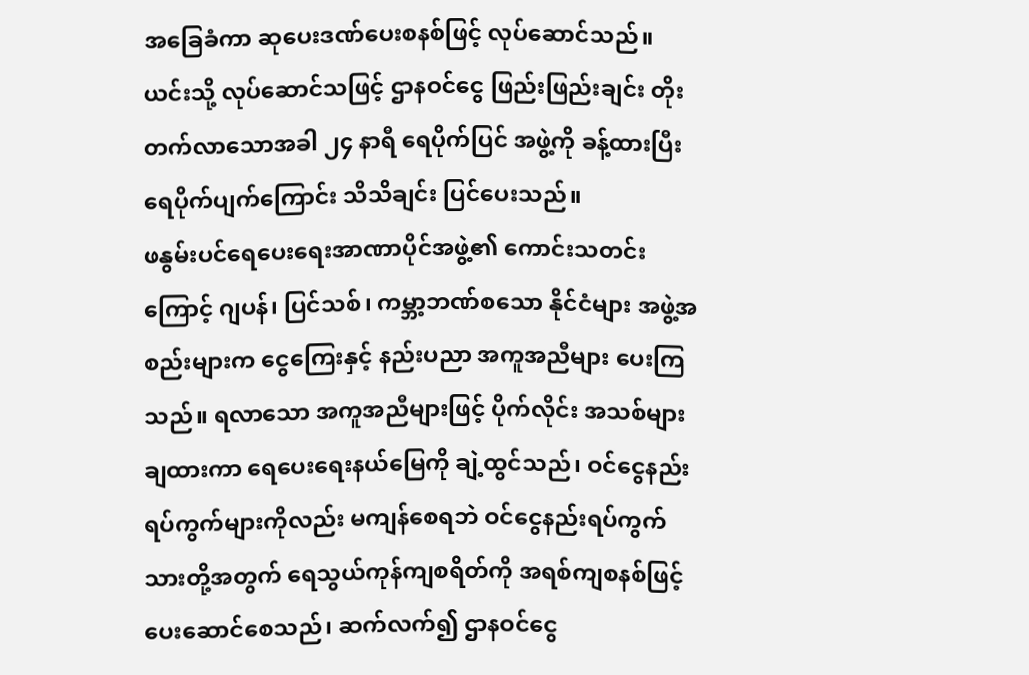အခြေခံကာ ဆုပေးဒဏ်ပေးစနစ်ဖြင့် လုပ်ဆောင်သည်။
ယင်းသို့ လုပ်ဆောင်သဖြင့် ဌာနဝင်ငွေ ဖြည်းဖြည်းချင်း တိုးတက်လာသောအခါ ၂၄ နာရီ ရေပိုက်ပြင် အဖွဲ့ကို ခန့်ထားပြီး ရေပိုက်ပျက်ကြောင်း သိသိချင်း ပြင်ပေးသည်။
ဖနွမ်းပင်ရေပေးရေးအာဏာပိုင်အဖွဲ့၏ ကောင်းသတင်းကြောင့် ဂျပန်၊ ပြင်သစ်၊ ကမ္ဘာ့ဘဏ်စသော နိုင်ငံများ အဖွဲ့အစည်းများက ငွေကြေးနှင့် နည်းပညာ အကူအညီများ ပေးကြသည်။ ရလာသော အကူအညီများဖြင့် ပိုက်လိုင်း အသစ်များ ချထားကာ ရေပေးရေးနယ်မြေကို ချဲ့ထွင်သည်၊ ဝင်ငွေနည်း ရပ်ကွက်များကိုလည်း မကျန်စေရဘဲ ဝင်ငွေနည်းရပ်ကွက်သားတို့အတွက် ရေသွယ်ကုန်ကျစရိတ်ကို အရစ်ကျစနစ်ဖြင့် ပေးဆောင်စေသည်၊ ဆက်လက်၍ ဌာနဝင်ငွေ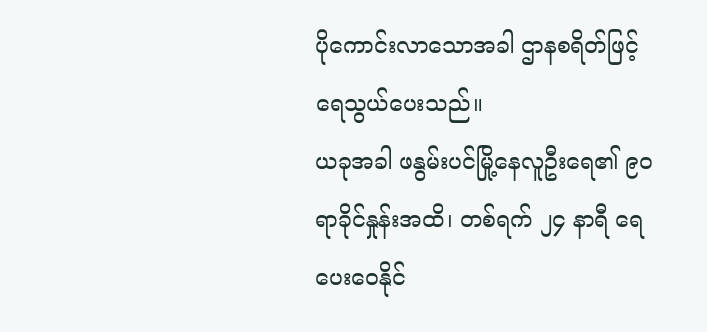ပိုကောင်းလာသောအခါ ဌာနစရိတ်ဖြင့် ရေသွယ်ပေးသည်။
ယခုအခါ ဖနွမ်းပင်မြို့နေလူဦးရေ၏ ၉၀ ရာခိုင်နှုန်းအထိ၊ တစ်ရက် ၂၄ နာရီ ရေပေးဝေနိုင်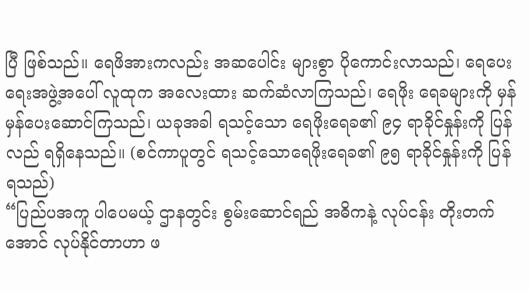ပြီ ဖြစ်သည်။ ရေဖိအားကလည်း အဆပေါင်း များစွာ ပိုကောင်းလာသည်၊ ရေပေးရေးအဖွဲ့အပေါ် လူထုက အလေးထား ဆက်ဆံလာကြသည်၊ ရေဖိုး ရေခများကို မှန်မှန်ပေးဆောင်ကြသည်၊ ယခုအခါ ရသင့်သော ရေဖိုးရေခ၏ ၉၄ ရာခိုင်နှုန်းကို ပြန်လည် ရရှိနေသည်။ (စင်ကာပူတွင် ရသင့်သောရေဖိုးရေခ၏ ၉၅ ရာခိုင်နှုန်းကို ပြန်ရသည်)
“ပြည်ပအကူ ပါပေမယ့် ဌာနတွင်း စွမ်းဆောင်ရည် အဓိကနဲ့ လုပ်ငန်း တိုးတက်အောင် လုပ်နိုင်တာဟာ ဖ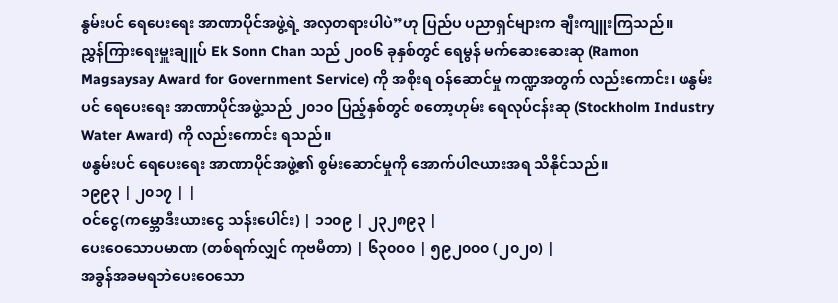နွမ်းပင် ရေပေးရေး အာဏာပိုင်အဖွဲ့ရဲ့ အလှတရားပါပဲ”ဟု ပြည်ပ ပညာရှင်များက ချီးကျူးကြသည်။
ညွှန်ကြားရေးမှူးချူပ် Ek Sonn Chan သည် ၂၀၀၆ ခုနှစ်တွင် ရေမွန် မက်ဆေးဆေးဆု (Ramon Magsaysay Award for Government Service) ကို အစိုးရ ဝန်ဆောင်မှု ကဏ္ဍအတွက် လည်းကောင်း၊ ဖနွမ်းပင် ရေပေးရေး အာဏာပိုင်အဖွဲ့သည် ၂၀၁၀ ပြည့်နှစ်တွင် စတော့ဟုမ်း ရေလုပ်ငန်းဆု (Stockholm Industry Water Award) ကို လည်းကောင်း ရသည်။
ဖနွမ်းပင် ရေပေးရေး အာဏာပိုင်အဖွဲ့၏ စွမ်းဆောင်မှုကို အောက်ပါဇယားအရ သိနိုင်သည်။
၁၉၉၃ | ၂၀၁၇ | |
ဝင်ငွေ(ကမ္ဘောဒီးယားငွေ သန်းပေါင်း) | ၁၁၀၉ | ၂၃၂၈၉၃ |
ပေးဝေသောပမာဏ (တစ်ရက်လျှင် ကုဗမီတာ) | ၆၃၀၀၀ | ၅၉၂၀၀၀ (၂၀၂၀) |
အခွန်အခမရဘဲပေးဝေသော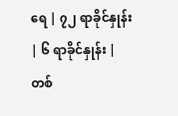ရေ | ၇၂ ရာခိုင်နှုန်း | ၆ ရာခိုင်နှုန်း |
တစ်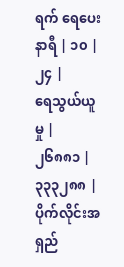ရက် ရေပေးနာရီ | ၁၀ | ၂၄ |
ရေသွယ်ယူမှု | ၂၆၈၈၁ | ၃၃၃၂၈၈ |
ပိုက်လိုင်းအရှည်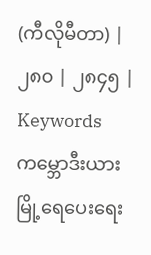(ကီလိုမီတာ) | ၂၈၀ | ၂၈၄၅ |
Keywords ကမ္ဘောဒီးယား မြို့ရေပေးရေး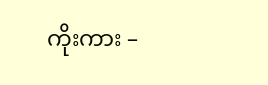ကိုးကား –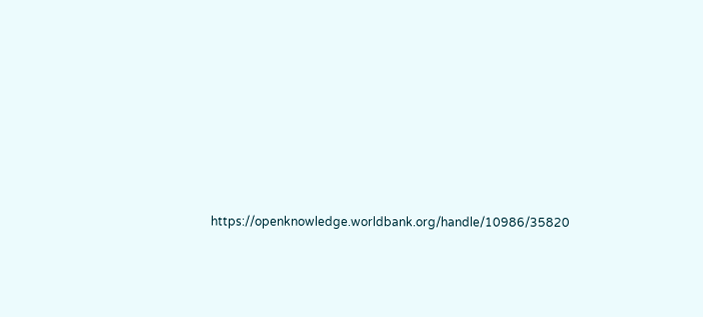https://openknowledge.worldbank.org/handle/10986/35820